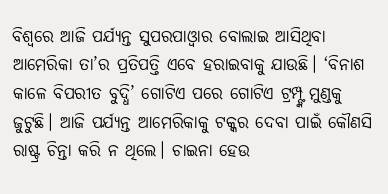ବିଶ୍ୱରେ ଆଜି ପର୍ଯ୍ୟନ୍ତ ସୁପରପାଓ୍ବାର ବୋଲାଇ ଆସିଥିବା ଆମେରିକା ତା’ର ପ୍ରତିପତ୍ତି ଏବେ ହରାଇବାକୁ ଯାଉଛି। ‘ବିନାଶ କାଳେ ବିପରୀତ ବୁଦ୍ଧି’ ଗୋଟିଏ ପରେ ଗୋଟିଏ ଟ୍ରମ୍ପ୍ଙ୍କ ମୁଣ୍ଡକୁ ଜୁଟୁଛି। ଆଜି ପର୍ଯ୍ୟନ୍ତ ଆମେରିକାକୁ ଟକ୍କର ଦେବା ପାଇଁ କୌଣସି ରାଷ୍ଟ୍ର ଚିନ୍ତା କରି ନ ଥିଲେ। ଚାଇନା ହେଉ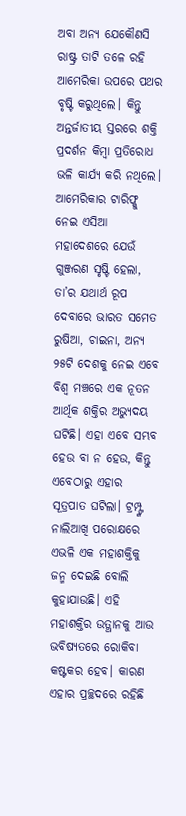ଅବା ଅନ୍ୟ ଯେକୌଣସି ରାଷ୍ଟ୍ର ତାଟି ତଳେ ରହି ଆମେରିକା ଉପରେ ପଥର ବୃଷ୍ଟି କରୁଥିଲେ। କିନ୍ତୁ ଅନ୍ତର୍ଜାତୀୟ ସ୍ତରରେ ଶକ୍ତି ପ୍ରଦର୍ଶନ କିମ୍ବା ପ୍ରତିରୋଧ ଭଳି କାର୍ଯ୍ୟ କରି ନଥିଲେ। ଆମେରିକାର ଟାରିଫ୍କୁ ନେଇ ଏସିଆ ମହାଦେଶରେ ଯେଉଁ ଗୁଞ୍ଜରଣ ସୃଷ୍ଟି ହେଲା, ତା’ର ଯଥାର୍ଥ ରୂପ ଦେବାରେ ଭାରତ ସମେତ ରୁଷିଆ, ଚାଇନା, ଅନ୍ୟ ୨୫ଟି ଦେଶକୁ ନେଇ ଏବେ ବିଶ୍ୱ ମଞ୍ଚରେ ଏକ ନୂତନ ଆର୍ଥିକ ଶକ୍ତିର ଅଭ୍ୟୁଦୟ ଘଟିଛି। ଏହା ଏବେ ସମ୍ଭବ ହେଉ ବା ନ ହେଉ, କିନ୍ତୁ ଏବେଠାରୁ ଏହାର ସୂତ୍ରପାତ ଘଟିଲା। ଟ୍ରମ୍ପ୍ଙ୍କ ନାଲିଆଖି ପରୋକ୍ଷରେ ଏଭଳି ଏକ ମହାଶକ୍ତିକୁ ଜନ୍ମ ଦେଇଛି ବୋଲି କୁହାଯାଉଛି। ଏହି ମହାଶକ୍ତିର ଉତ୍ଥାନକୁ ଆଉ ଭବିଷ୍ୟତରେ ରୋକିବା କଷ୍ଟକର ହେବ। କାରଣ ଏହାର ପ୍ରଚ୍ଛଦରେ ରହିଛି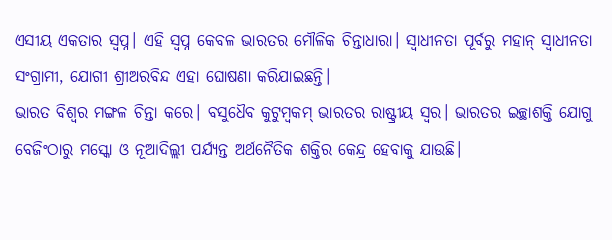ଏସୀୟ ଏକତାର ସ୍ବପ୍ନ। ଏହି ସ୍ବପ୍ନ କେବଳ ଭାରତର ମୌଳିକ ଚିନ୍ତାଧାରା। ସ୍ବାଧୀନତା ପୂର୍ବରୁ ମହାନ୍ ସ୍ବାଧୀନତା ସଂଗ୍ରାମୀ, ଯୋଗୀ ଶ୍ରୀଅରବିନ୍ଦ ଏହା ଘୋଷଣା କରିଯାଇଛନ୍ତି।
ଭାରତ ବିଶ୍ୱର ମଙ୍ଗଳ ଚିନ୍ତା କରେ। ବସୁଧୈବ କୁଟୁମ୍ବକମ୍ ଭାରତର ରାଷ୍ଟ୍ରୀୟ ସ୍ବର। ଭାରତର ଇଚ୍ଛାଶକ୍ତି ଯୋଗୁ ବେଜିଂଠାରୁ ମସ୍କୋ ଓ ନୂଆଦିଲ୍ଲୀ ପର୍ଯ୍ୟନ୍ତ ଅର୍ଥନୈତିକ ଶକ୍ତିର କେନ୍ଦ୍ର ହେବାକୁ ଯାଉଛି।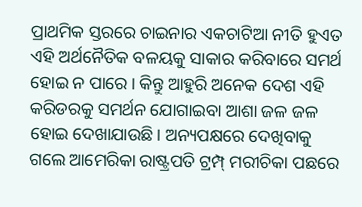ପ୍ରାଥମିକ ସ୍ତରରେ ଚାଇନାର ଏକଚାଟିଆ ନୀତି ହୁଏତ ଏହି ଅର୍ଥନୈତିକ ବଳୟକୁ ସାକାର କରିବାରେ ସମର୍ଥ ହୋଇ ନ ପାରେ। କିନ୍ତୁ ଆହୁରି ଅନେକ ଦେଶ ଏହି କରିଡରକୁ ସମର୍ଥନ ଯୋଗାଇବା ଆଶା ଜଳ ଜଳ ହୋଇ ଦେଖାଯାଉଛି। ଅନ୍ୟପକ୍ଷରେ ଦେଖିବାକୁ ଗଲେ ଆମେରିକା ରାଷ୍ଟ୍ରପତି ଟ୍ରମ୍ପ୍ ମରୀଚିକା ପଛରେ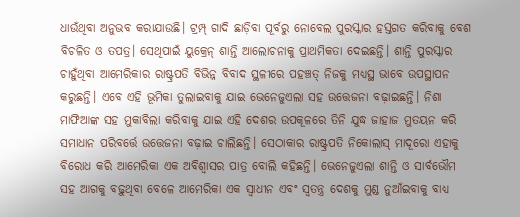ଧାଉଁଥିବା ଅନୁଭବ କରାଯାଉଛି। ଟ୍ରମ୍ପ୍ ଗାଦି ଛାଡ଼ିବା ପୂର୍ବରୁ ନୋବେଲ ପୁରସ୍କାର ହସ୍ତଗତ କରିବାକୁ ବେଶ ବିଚଳିତ ଓ ତପତ୍ର। ସେଥିପାଇଁ ୟୁକ୍ରେନ୍ ଶାନ୍ତି ଆଲୋଚନାକୁ ପ୍ରାଥମିକତା ଦେଇଛନ୍ତି। ଶାନ୍ତି ପୁରସ୍କାର ଚାହୁଁଥିବା ଆମେରିକାର ରାଷ୍ଟ୍ରପତି ବିଭିନ୍ନ ବିବାଦ ସ୍ଥଳୀରେ ପହଞ୍ଚତ୍ ନିଜକୁ ମଧ୍ୟସ୍ଥ ଭାବେ ଉପସ୍ଥାପନ କରୁଛନ୍ତି। ଏବେ ଏହି ଭୂମିକା ତୁଲାଇବାକୁ ଯାଇ ଭେନେଜୁଏଲା ସହ ଉତ୍ତେଜନା ବଢ଼ାଇଛନ୍ତି। ନିଶା ମାଫିଆଙ୍କ ସହ ମୁକାବିଲା କରିବାକୁ ଯାଇ ଏହି ଦେଶର ଉପକୂଳରେ ତିନି ଯୁଦ୍ଧ ଜାହାଜ ମୁତୟନ କରି ସମାଧାନ ପରିବର୍ତ୍ତେ ଉତ୍ତେଜନା ବଢ଼ାଇ ଚାଲିଛନ୍ତି। ସେଠାକାର ରାଷ୍ଟ୍ରପତି ନିକୋଲାସ୍ ମାଦୂରୋ ଏହାକୁ ବିରୋଧ କରି ଆମେରିକା ଏକ ଅବିଶ୍ୱାସର ପାତ୍ର ବୋଲି କହିଛନ୍ତି। ଭେନେଜୁଏଲା ଶାନ୍ତି ଓ ସାର୍ବଭୌମ ସହ ଆଗକୁ ବଢ଼ୁଥିବା ବେଳେ ଆମେରିକା ଏକ ସ୍ବାଧୀନ ଏବଂ ସ୍ବତନ୍ତ୍ର ଦେଶକୁ ମୁଣ୍ଡ ନୁଆଁଇବାକୁ ବାଧ୍ୟ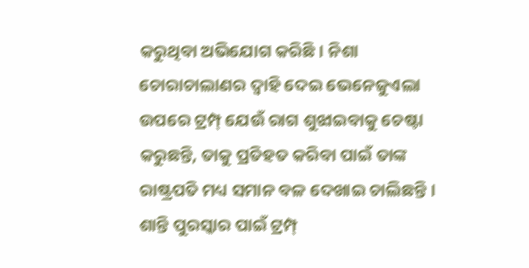କରୁଥିବା ଅଭିଯୋଗ କରିଛି। ନିଶା ଚୋରାଚାଲାଣର ଦ୍ୱାହି ଦେଇ ଭେନେଜୁଏଲା ଉପରେ ଟ୍ରମ୍ପ୍ ଯେଉଁ ରାଗ ଶୁଝାଇବାକୁ ଚେଷ୍ଟା କରୁଛନ୍ତି, ତାକୁ ପ୍ରତିହତ କରିବା ପାଇଁ ତାଙ୍କ ରାଷ୍ଟ୍ରପତି ମଧ୍ୟ ସମାନ ବଳ ଦେଖାଇ ଚାଲିଛନ୍ତି। ଶାନ୍ତି ପୁରସ୍କାର ପାଇଁ ଟ୍ରମ୍ପ୍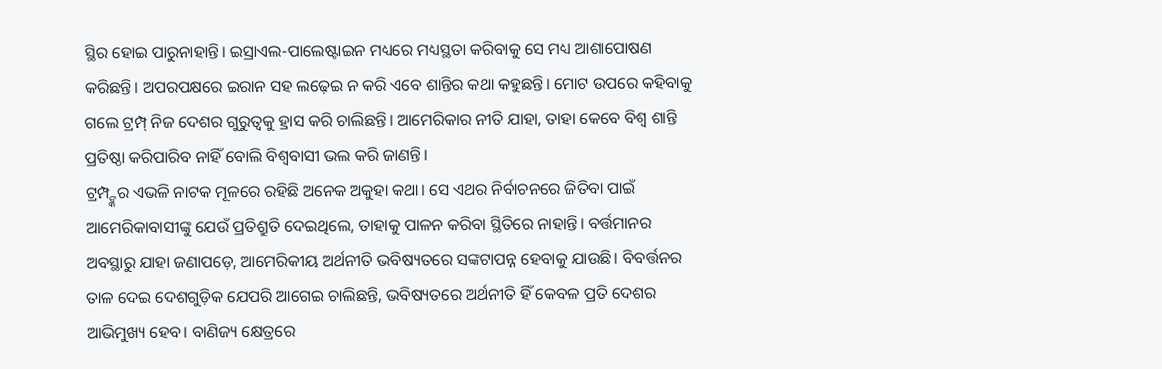ସ୍ଥିର ହୋଇ ପାରୁନାହାନ୍ତି। ଇସ୍ରାଏଲ-ପାଲେଷ୍ଟାଇନ ମଧ୍ୟରେ ମଧ୍ୟସ୍ଥତା କରିବାକୁ ସେ ମଧ୍ୟ ଆଶାପୋଷଣ କରିଛନ୍ତି। ଅପରପକ୍ଷରେ ଇରାନ ସହ ଲଢ଼େଇ ନ କରି ଏବେ ଶାନ୍ତିର କଥା କହୁଛନ୍ତି। ମୋଟ ଉପରେ କହିବାକୁ ଗଲେ ଟ୍ରମ୍ପ୍ ନିଜ ଦେଶର ଗୁରୁତ୍ୱକୁ ହ୍ରାସ କରି ଚାଲିଛନ୍ତି। ଆମେରିକାର ନୀତି ଯାହା, ତାହା କେବେ ବିଶ୍ୱ ଶାନ୍ତି ପ୍ରତିଷ୍ଠା କରିପାରିବ ନାହିଁ ବୋଲି ବିଶ୍ୱବାସୀ ଭଲ କରି ଜାଣନ୍ତି।
ଟ୍ରମ୍ପ୍ଙ୍କର ଏଭଳି ନାଟକ ମୂଳରେ ରହିଛି ଅନେକ ଅକୁହା କଥା। ସେ ଏଥର ନିର୍ବାଚନରେ ଜିତିବା ପାଇଁ ଆମେରିକାବାସୀଙ୍କୁ ଯେଉଁ ପ୍ରତିଶ୍ରୁତି ଦେଇଥିଲେ, ତାହାକୁ ପାଳନ କରିବା ସ୍ଥିତିରେ ନାହାନ୍ତି। ବର୍ତ୍ତମାନର ଅବସ୍ଥାରୁ ଯାହା ଜଣାପଡ଼େ, ଆମେରିକୀୟ ଅର୍ଥନୀତି ଭବିଷ୍ୟତରେ ସଙ୍କଟାପନ୍ନ ହେବାକୁ ଯାଉଛି। ବିବର୍ତ୍ତନର ତାଳ ଦେଇ ଦେଶଗୁଡ଼ିକ ଯେପରି ଆଗେଇ ଚାଲିଛନ୍ତି, ଭବିଷ୍ୟତରେ ଅର୍ଥନୀତି ହିଁ କେବଳ ପ୍ରତି ଦେଶର ଆଭିମୁଖ୍ୟ ହେବ। ବାଣିଜ୍ୟ କ୍ଷେତ୍ରରେ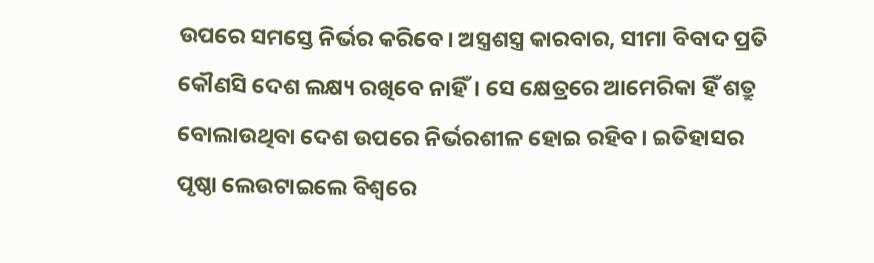ଉପରେ ସମସ୍ତେ ନିର୍ଭର କରିବେ। ଅସ୍ତ୍ରଶସ୍ତ୍ର କାରବାର, ସୀମା ବିବାଦ ପ୍ରତି କୌଣସି ଦେଶ ଲକ୍ଷ୍ୟ ରଖିବେ ନାହିଁ। ସେ କ୍ଷେତ୍ରରେ ଆମେରିକା ହିଁ ଶତ୍ରୁ ବୋଲାଉଥିବା ଦେଶ ଉପରେ ନିର୍ଭରଶୀଳ ହୋଇ ରହିବ। ଇତିହାସର ପୃଷ୍ଠା ଲେଉଟାଇଲେ ବିଶ୍ୱରେ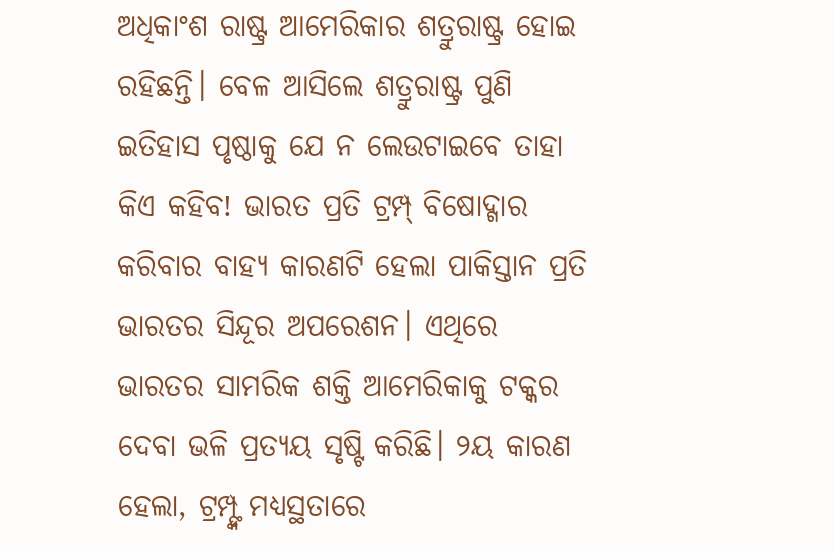ଅଧିକାଂଶ ରାଷ୍ଟ୍ର ଆମେରିକାର ଶତ୍ରୁରାଷ୍ଟ୍ର ହୋଇ ରହିଛନ୍ତି। ବେଳ ଆସିଲେ ଶତ୍ରୁରାଷ୍ଟ୍ର ପୁଣି ଇତିହାସ ପୃଷ୍ଠାକୁ ଯେ ନ ଲେଉଟାଇବେ ତାହା କିଏ କହିବ! ଭାରତ ପ୍ରତି ଟ୍ରମ୍ପ୍ ବିଷୋଦ୍ଗାର କରିବାର ବାହ୍ୟ କାରଣଟି ହେଲା ପାକିସ୍ତାନ ପ୍ରତି ଭାରତର ସିନ୍ଦୂର ଅପରେଶନ। ଏଥିରେ ଭାରତର ସାମରିକ ଶକ୍ତି ଆମେରିକାକୁ ଟକ୍କର ଦେବା ଭଳି ପ୍ରତ୍ୟୟ ସୃଷ୍ଟି କରିଛି। ୨ୟ କାରଣ ହେଲା, ଟ୍ରମ୍ପ୍ଙ୍କ ମଧ୍ୟସ୍ଥତାରେ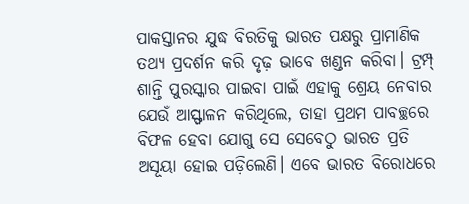ପାକସ୍ତାନର ଯୁଦ୍ଧ ବିରତିକୁ ଭାରତ ପକ୍ଷରୁ ପ୍ରାମାଣିକ ତଥ୍ୟ ପ୍ରଦର୍ଶନ କରି ଦୃଢ଼ ଭାବେ ଖଣ୍ଡନ କରିବା। ଟ୍ରମ୍ପ୍ ଶାନ୍ତି ପୁରସ୍କାର ପାଇବା ପାଇଁ ଏହାକୁ ଶ୍ରେୟ ନେବାର ଯେଉଁ ଆସ୍ଫାଳନ କରିଥିଲେ, ତାହା ପ୍ରଥମ ପାବଚ୍ଛରେ ବିଫଳ ହେବା ଯୋଗୁ ସେ ସେବେଠୁ ଭାରତ ପ୍ରତି ଅସୂୟା ହୋଇ ପଡ଼ିଲେଣି। ଏବେ ଭାରତ ବିରୋଧରେ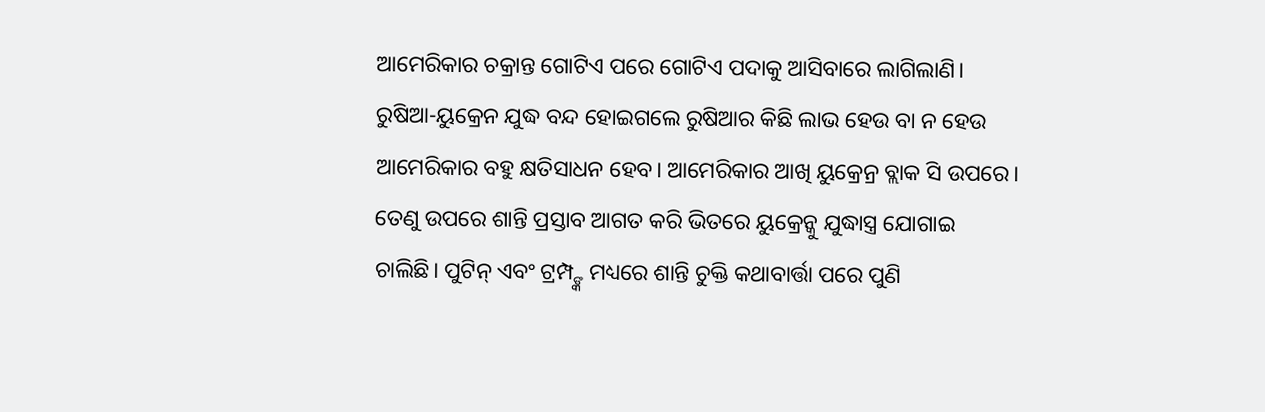ଆମେରିକାର ଚକ୍ରାନ୍ତ ଗୋଟିଏ ପରେ ଗୋଟିଏ ପଦାକୁ ଆସିବାରେ ଲାଗିଲାଣି। ରୁଷିଆ-ୟୁକ୍ରେନ ଯୁଦ୍ଧ ବନ୍ଦ ହୋଇଗଲେ ରୁଷିଆର କିଛି ଲାଭ ହେଉ ବା ନ ହେଉ ଆମେରିକାର ବହୁ କ୍ଷତିସାଧନ ହେବ। ଆମେରିକାର ଆଖି ୟୁକ୍ରେନ୍ର ବ୍ଲାକ ସି ଉପରେ। ତେଣୁ ଉପରେ ଶାନ୍ତି ପ୍ରସ୍ତାବ ଆଗତ କରି ଭିତରେ ୟୁକ୍ରେନ୍କୁ ଯୁଦ୍ଧାସ୍ତ୍ର ଯୋଗାଇ ଚାଲିଛି। ପୁଟିନ୍ ଏବଂ ଟ୍ରମ୍ପ୍ଙ୍କ ମଧ୍ୟରେ ଶାନ୍ତି ଚୁକ୍ତି କଥାବାର୍ତ୍ତା ପରେ ପୁଣି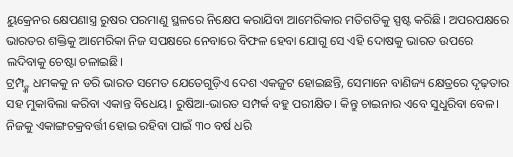ୟୁକ୍ରେନର କ୍ଷେପଣାସ୍ତ୍ର ରୁଷର ପରମାଣୁ ସ୍ଥଳରେ ନିକ୍ଷେପ କରାଯିବା ଆମେରିକାର ମତିଗତିକୁ ସ୍ପଷ୍ଟ କରିଛି। ଅପରପକ୍ଷରେ ଭାରତର ଶକ୍ତିକୁ ଆମେରିକା ନିଜ ସପକ୍ଷରେ ନେବାରେ ବିଫଳ ହେବା ଯୋଗୁ ସେ ଏହି ଦୋଷକୁ ଭାରତ ଉପରେ ଲଦିବାକୁ ଚେଷ୍ଟା ଚଳାଇଛି।
ଟ୍ରମ୍ପ୍ଙ୍କ ଧମକକୁ ନ ଡରି ଭାରତ ସମେତ ଯେତେଗୁଡ଼ିଏ ଦେଶ ଏକଜୁଟ ହୋଇଛନ୍ତି, ସେମାନେ ବାଣିଜ୍ୟ କ୍ଷେତ୍ରରେ ଦୃଢ଼ତାର ସହ ମୁକାବିଲା କରିବା ଏକାନ୍ତ ବିଧେୟ। ରୁଷିଆ-ଭାରତ ସମ୍ପର୍କ ବହୁ ପରୀକ୍ଷିତ। କିନ୍ତୁ ଚାଇନାର ଏବେ ସୁଧୁରିବା ବେଳ। ନିଜକୁ ଏକାଙ୍ଗଚକ୍ରବର୍ତ୍ତୀ ହୋଇ ରହିବା ପାଇଁ ୩୦ ବର୍ଷ ଧରି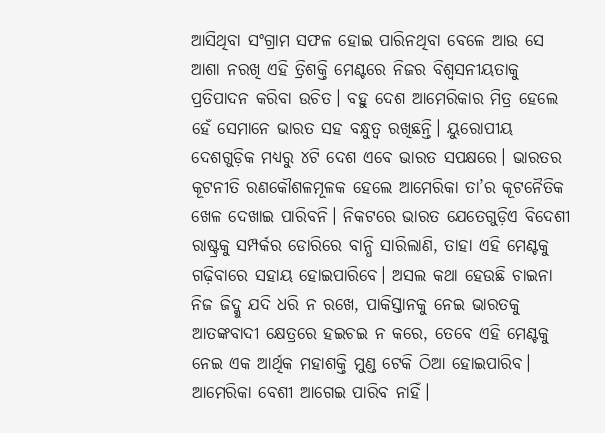ଆସିଥିବା ସଂଗ୍ରାମ ସଫଳ ହୋଇ ପାରିନଥିବା ବେଳେ ଆଉ ସେ ଆଶା ନରଖି ଏହି ତ୍ରିଶକ୍ତି ମେଣ୍ଟରେ ନିଜର ବିଶ୍ୱସନୀୟତାକୁ ପ୍ରତିପାଦନ କରିବା ଉଚିତ। ବହୁ ଦେଶ ଆମେରିକାର ମିତ୍ର ହେଲେ ହେଁ ସେମାନେ ଭାରତ ସହ ବନ୍ଧୁତ୍ୱ ରଖିଛନ୍ତି। ୟୁରୋପୀୟ ଦେଶଗୁଡ଼ିକ ମଧ୍ୟରୁ ୪ଟି ଦେଶ ଏବେ ଭାରତ ସପକ୍ଷରେ। ଭାରତର କୂଟନୀତି ରଣକୌଶଳମୂଳକ ହେଲେ ଆମେରିକା ତା’ର କୂଟନୈତିକ ଖେଳ ଦେଖାଇ ପାରିବନି। ନିକଟରେ ଭାରତ ଯେତେଗୁଡ଼ିଏ ବିଦେଶୀ ରାଷ୍ଟ୍ରକୁ ସମ୍ପର୍କର ଡୋରିରେ ବାନ୍ଧି ସାରିଲାଣି, ତାହା ଏହି ମେଣ୍ଟକୁ ଗଢ଼ିବାରେ ସହାୟ ହୋଇପାରିବେ। ଅସଲ କଥା ହେଉଛି ଚାଇନା ନିଜ ଜିଦ୍କୁ ଯଦି ଧରି ନ ରଖେ, ପାକିସ୍ତାନକୁ ନେଇ ଭାରତକୁ ଆତଙ୍କବାଦୀ କ୍ଷେତ୍ରରେ ହଇଚଇ ନ କରେ, ତେବେ ଏହି ମେଣ୍ଟକୁ ନେଇ ଏକ ଆର୍ଥିକ ମହାଶକ୍ତି ମୁଣ୍ଡ ଟେକି ଠିଆ ହୋଇପାରିବ। ଆମେରିକା ବେଶୀ ଆଗେଇ ପାରିବ ନାହିଁ।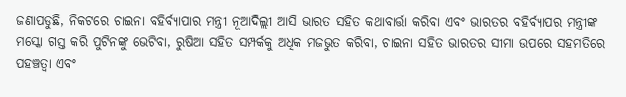ଜଣାପଡୁଛି, ନିକଟରେ ଚାଇନା ବହିର୍ବ୍ୟାପାର ମନ୍ତ୍ରୀ ନୂଆଦିଲ୍ଲୀ ଆସି ଭାରତ ସହିତ କଥାବାର୍ତ୍ତା କରିବା ଏବଂ ଭାରତର ବହିର୍ବ୍ୟାପର ମନ୍ତ୍ରୀଙ୍କ ମସ୍କୋ ଗସ୍ତ କରି ପୁଟିନଙ୍କୁ ଭେଟିବା, ରୁଷିଆ ସହିତ ସମ୍ପର୍କକୁ ଅଧିକ ମଜଭୁତ କରିବା, ଚାଇନା ସହିତ ଭାରତର ସୀମା ଉପରେ ସହମତିରେ ପହଞ୍ଚତ୍ବା ଏବଂ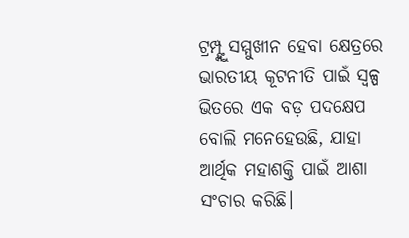ଟ୍ରମ୍ପ୍ଙ୍କୁ ସମ୍ମୁଖୀନ ହେବା କ୍ଷେତ୍ରରେ ଭାରତୀୟ କୂଟନୀତି ପାଇଁ ସ୍ବଳ୍ପ ଭିତରେ ଏକ ବଡ଼ ପଦକ୍ଷେପ ବୋଲି ମନେହେଉଛି, ଯାହା ଆର୍ଥିକ ମହାଶକ୍ତି ପାଇଁ ଆଶା ସଂଚାର କରିଛି।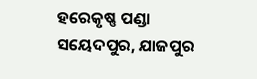ହରେକୃଷ୍ଣ ପଣ୍ଡା
ସୟେଦପୁର, ଯାଜପୁର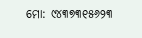ମୋ: ୯୪୩୭୩୧୫୬୨୩